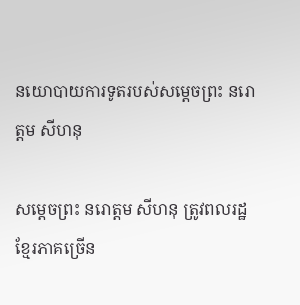នយោបាយការទូតរបស់សម្ដេចព្រះ នរោត្ដម សីហនុ

សម្ដេចព្រះ នរោត្តម សីហនុ ត្រូវពលរដ្ឋខ្មែរភាគច្រើន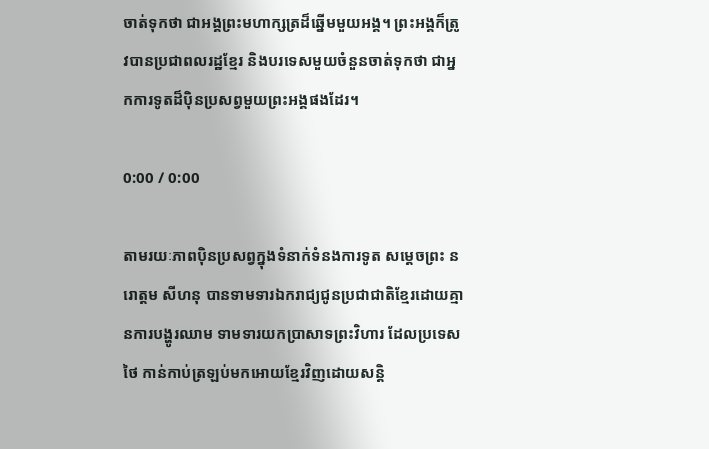ចាត់ទុកថា ជាអង្គព្រះមហាក្សត្រដ៏ឆ្នើមមួយអង្គ។ ព្រះអង្គក៏ត្រូវបានប្រជាពលរដ្ឋខ្មែរ និងបរទេសមួយចំនួនចាត់ទុកថា ជាអ្នកការទូតដ៏ប៉ិនប្រសព្វមួយព្រះអង្គផងដែរ។

0:00 / 0:00

តាមរយៈភាពប៉ិនប្រសព្វក្នុងទំនាក់ទំនងការទូត សម្ដេចព្រះ នរោត្តម សីហនុ បានទាមទារឯករាជ្យជូនប្រជាជាតិខ្មែរដោយគ្មានការបង្ហូរឈាម ទាមទារយកប្រាសាទព្រះវិហារ ដែលប្រទេសថៃ កាន់កាប់ត្រឡប់មកអោយខ្មែរវិញដោយសន្តិ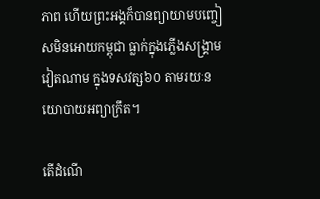ភាព ហើយព្រះអង្គក៏បានព្យាយាមបញ្ចៀសមិនអោយកម្ពុជា ធ្លាក់ក្នុងភ្លើងសង្គ្រាមវៀតណាម ក្នុងទសវត្ស៦០ តាមរយៈនយោបាយអព្យាក្រឹត។

តើដំណើ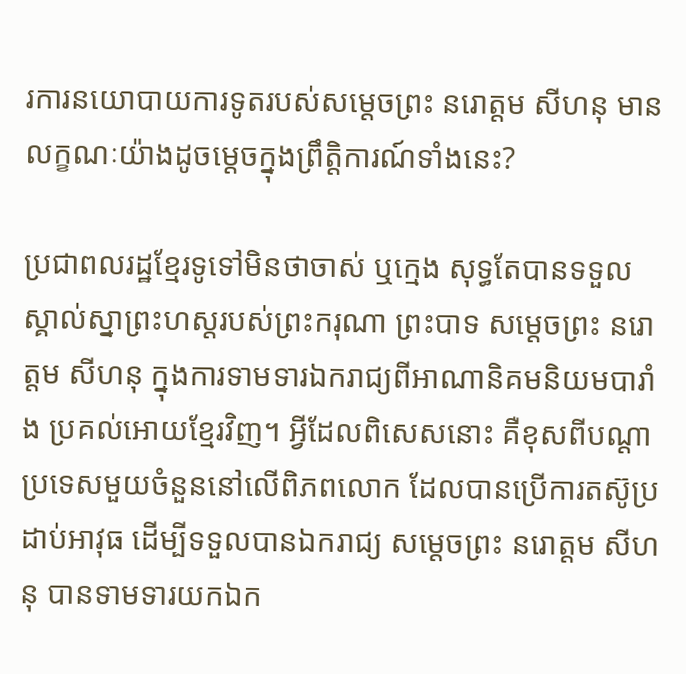រការនយោបាយការទូតរបស់សម្ដេចព្រះ នរោត្តម សីហនុ មានលក្ខណៈយ៉ាងដូចម្តេចក្នុងព្រឹត្តិការណ៍ទាំងនេះ?

ប្រជាពលរដ្ឋខ្មែរទូទៅមិនថាចាស់ ឬក្មេង សុទ្ធតែបានទទួលស្គាល់ស្នាព្រះហស្តរបស់ព្រះករុណា ព្រះបាទ សម្ដេចព្រះ នរោត្តម សីហនុ ក្នុងការទាមទារឯករាជ្យពីអាណានិគមនិយមបារាំង ប្រគល់អោយខ្មែរវិញ។ អ្វីដែលពិសេសនោះ គឺខុសពីបណ្ដាប្រទេសមួយចំនួននៅលើពិភពលោក ដែលបានប្រើការតស៊ូប្រដាប់អាវុធ ដើម្បីទទួលបានឯករាជ្យ សម្ដេចព្រះ នរោត្តម សីហនុ បានទាមទារយកឯក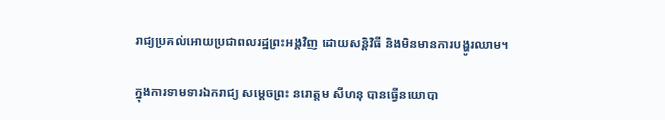រាជ្យប្រគល់អោយប្រជាពលរដ្ឋព្រះអង្គវិញ ដោយសន្តិវិធី និងមិនមានការបង្ហូរឈាម។

ក្នុងការទាមទារឯករាជ្យ សម្ដេចព្រះ នរោត្តម សីហនុ បានធ្វើនយោបា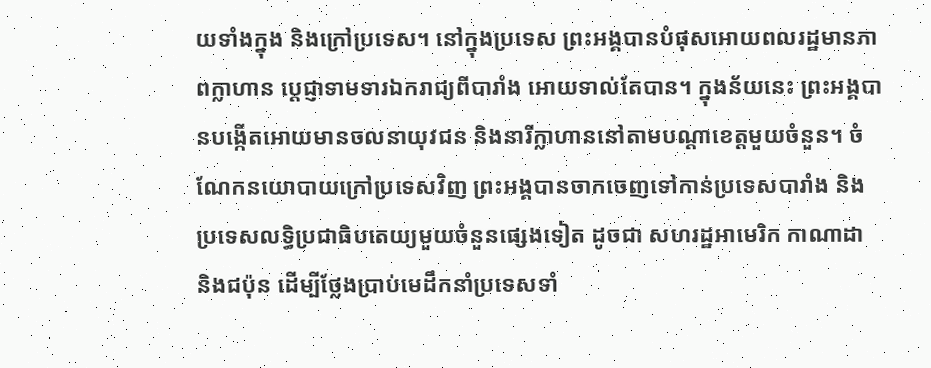យទាំងក្នុង និងក្រៅប្រទេស។ នៅក្នុងប្រទេស ព្រះអង្គបានបំផុសអោយពលរដ្ឋមានភាពក្លាហាន ប្ដេជ្ញាទាមទារឯករាជ្យពីបារាំង អោយទាល់តែបាន។ ក្នុងន័យនេះ ព្រះអង្គបានបង្កើតអោយមានចលនាយុវជន និងនារីក្លាហាននៅតាមបណ្ដាខេត្តមួយចំនួន។ ចំណែកនយោបាយក្រៅប្រទេសវិញ ព្រះអង្គបានចាកចេញទៅកាន់ប្រទេសបារាំង និងប្រទេសលទ្ធិប្រជាធិបតេយ្យមួយចំនួនផ្សេងទៀត ដូចជា សហរដ្ឋអាមេរិក កាណាដា និងជប៉ុន ដើម្បីថ្លែងប្រាប់មេដឹកនាំប្រទេសទាំ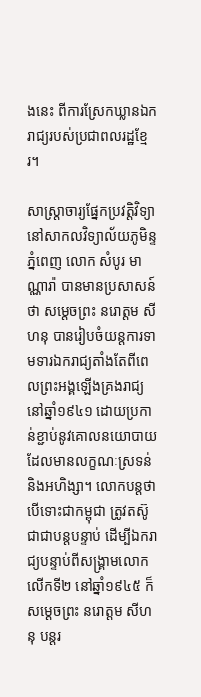ងនេះ ពីការស្រែកឃ្លានឯករាជ្យរបស់ប្រជាពលរដ្ឋខ្មែរ។

សាស្ត្រាចារ្យផ្នែកប្រវត្តិវិទ្យានៅសាកលវិទ្យាល័យភូមិន្ទភ្នំពេញ លោក សំបូរ មាណ្ណារ៉ា បានមានប្រសាសន៍ថា សម្ដេចព្រះ នរោត្តម សីហនុ បានរៀបចំយន្តការទាមទារឯករាជ្យតាំងតែពីពេលព្រះអង្គឡើងគ្រងរាជ្យនៅឆ្នាំ១៩៤១ ដោយប្រកាន់ខ្ជាប់នូវគោលនយោបាយដែលមានលក្ខណៈស្រទន់ និងអហិង្សា។ លោកបន្តថា បើទោះជាកម្ពុជា ត្រូវតស៊ូជាជាបន្តបន្ទាប់ ដើម្បីឯករាជ្យបន្ទាប់ពីសង្គ្រាមលោកលើកទី២ នៅឆ្នាំ១៩៤៥ ក៏សម្ដេចព្រះ នរោត្តម សីហនុ បន្តរ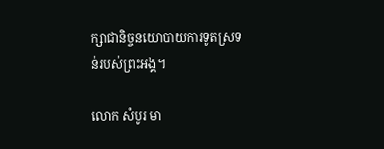ក្សាជានិច្ចនយោបាយការទូតស្រទន់របស់ព្រះអង្គ។

លោក សំបូរ មា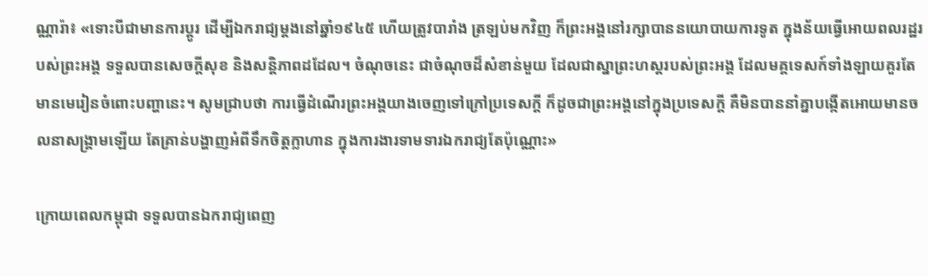ណ្ណារ៉ា៖ «ទោះបីជាមានការប្ដូរ ដើម្បីឯករាជ្យម្តងនៅឆ្នាំ១៩៤៥ ហើយត្រូវបារាំង ត្រឡប់មកវិញ ក៏ព្រះអង្គនៅរក្សាបាននយោបាយការទូត ក្នុងន័យធ្វើអោយពលរដ្ឋរបស់ព្រះអង្គ ទទួលបានសេចក្តីសុខ និងសន្តិភាពដដែល។ ចំណុចនេះ ជាចំណុចដ៏សំខាន់មួយ ដែលជាស្នាព្រះហស្តរបស់ព្រះអង្គ ដែលមគ្គទេសក៍ទាំងឡាយគួរតែមានមេរៀនចំពោះបញ្ហានេះ។ សូមជ្រាបថា ការធ្វើដំណើរព្រះអង្គយាងចេញទៅក្រៅប្រទេសក្តី ក៏ដូចជាព្រះអង្គនៅក្នុងប្រទេសក្តី គឺមិនបាននាំគ្នាបង្កើតអោយមានចលនាសង្គ្រាមឡើយ តែគ្រាន់បង្ហាញអំពីទឹកចិត្តក្លាហាន ក្នុងការងារទាមទារឯករាជ្យតែប៉ុណ្ណោះ»

ក្រោយពេលកម្ពុជា ទទួលបានឯករាជ្យពេញ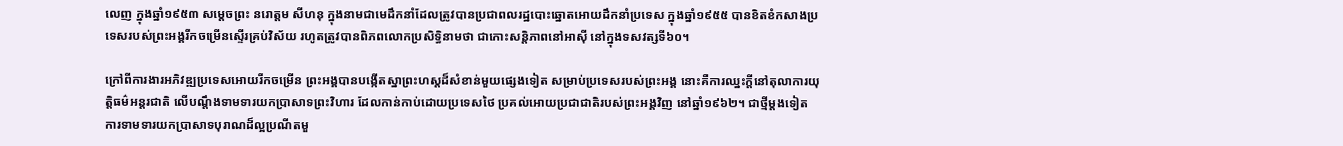លេញ ក្នុងឆ្នាំ១៩៥៣ សម្ដេចព្រះ នរោត្តម សីហនុ ក្នុងនាមជាមេដឹកនាំដែលត្រូវបានប្រជាពលរដ្ឋបោះឆ្នោតអោយដឹកនាំប្រទេស ក្នុងឆ្នាំ១៩៥៥ បានខិតខំកសាងប្រទេសរបស់ព្រះអង្គរីកចម្រើនស្ទើរគ្រប់វិស័យ រហូតត្រូវបានពិភពលោកប្រសិទ្ធិនាមថា ជាកោះសន្តិភាពនៅអាស៊ី នៅក្នុងទសវត្សទី៦០។

ក្រៅពីការងារអភិវឌ្ឍប្រទេសអោយរីកចម្រើន ព្រះអង្គបានបង្កើតស្នាព្រះហស្តដ៏សំខាន់មួយផ្សេងទៀត សម្រាប់ប្រទេសរបស់ព្រះអង្គ នោះគឺការឈ្នះក្តីនៅតុលាការយុត្តិធម៌អន្តរជាតិ លើបណ្ដឹងទាមទារយកប្រាសាទព្រះវិហារ ដែលកាន់កាប់ដោយប្រទេសថៃ ប្រគល់អោយប្រជាជាតិរបស់ព្រះអង្គវិញ នៅឆ្នាំ១៩៦២។ ជាថ្មីម្តងទៀត ការទាមទារយកប្រាសាទបុរាណដ៏ល្អប្រណីតមួ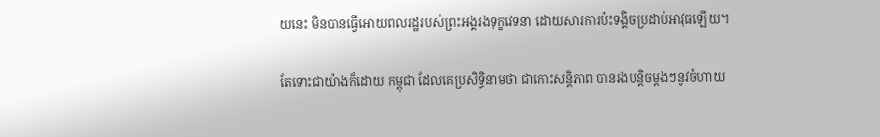យនេះ មិនបានធ្វើអោយពលរដ្ឋរបស់ព្រះអង្គរងទុក្ខវេទនា ដោយសារការប៉ះទង្គិចប្រដាប់អាវុធឡើយ។

តែទោះជាយ៉ាងក៏ដោយ កម្ពុជា ដែលគេប្រសិទ្ធិនាមថា ជាកោះសន្តិភាព បានរងបន្តិចម្តងៗនូវចំហាយ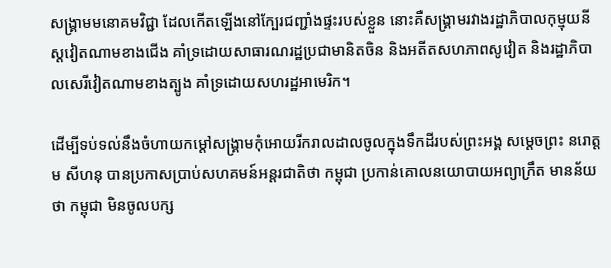សង្គ្រាមមនោគមវិជ្ជា ដែលកើតឡើងនៅក្បែរជញ្ជាំងផ្ទះរបស់ខ្លួន នោះគឺសង្គ្រាមរវាងរដ្ឋាភិបាលកុម្មុយនីស្តវៀតណាមខាងជើង គាំទ្រដោយសាធារណរដ្ឋប្រជាមានិតចិន និងអតីតសហភាពសូវៀត និងរដ្ឋាភិបាលសេរីវៀតណាមខាងត្បូង គាំទ្រដោយសហរដ្ឋអាមេរិក។

ដើម្បីទប់ទល់នឹងចំហាយកម្ដៅសង្គ្រាមកុំអោយរីករាលដាលចូលក្នុងទឹកដីរបស់ព្រះអង្គ សម្ដេចព្រះ នរោត្តម សីហនុ បានប្រកាសប្រាប់សហគមន៍អន្តរជាតិថា កម្ពុជា ប្រកាន់គោលនយោបាយអព្យាក្រឹត មានន័យថា កម្ពុជា មិនចូលបក្ស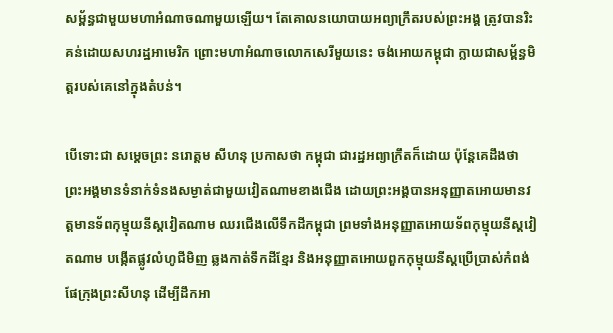សម្ព័ន្ធជាមួយមហាអំណាចណាមួយឡើយ។ តែគោលនយោបាយអព្យាក្រឹតរបស់ព្រះអង្គ ត្រូវបានរិះគន់ដោយសហរដ្ឋអាមេរិក ព្រោះមហាអំណាចលោកសេរីមួយនេះ ចង់អោយកម្ពុជា ក្លាយជាសម្ព័ន្ធមិត្តរបស់គេនៅក្នុងតំបន់។

បើទោះជា សម្ដេចព្រះ នរោត្តម សីហនុ ប្រកាសថា កម្ពុជា ជារដ្ឋអព្យាក្រឹតក៏ដោយ ប៉ុន្តែគេដឹងថា ព្រះអង្គមានទំនាក់ទំនងសម្ងាត់ជាមួយវៀតណាមខាងជើង ដោយព្រះអង្គបានអនុញ្ញាតអោយមានវត្តមានទ័ពកុម្មុយនីស្តវៀតណាម ឈរជើងលើទឹកដីកម្ពុជា ព្រមទាំងអនុញ្ញាតអោយទ័ពកុម្មុយនីស្តវៀតណាម បង្កើតផ្លូវលំហូជីមិញ ឆ្លងកាត់ទឹកដីខ្មែរ និងអនុញ្ញាតអោយពួកកុម្មុយនីស្តប្រើប្រាស់កំពង់ផែក្រុងព្រះសីហនុ ដើម្បីដឹកអា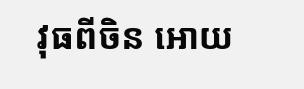វុធពីចិន អោយ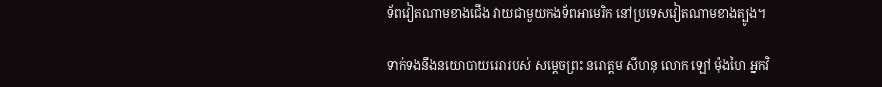ទ័ពវៀតណាមខាងជើង វាយជាមួយកងទ័ពអាមេរិក នៅប្រទេសវៀតណាមខាងត្បូង។

ទាក់ទងនឹងនយោបាយរេរារបស់ សម្ដេចព្រះ នរោត្តម សីហនុ លោក ឡៅ ម៉ុងហៃ អ្នកវិ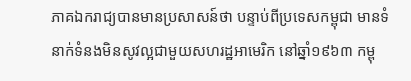ភាគឯករាជ្យបានមានប្រសាសន៍ថា បន្ទាប់ពីប្រទេសកម្ពុជា មានទំនាក់ទំនងមិនសូវល្អជាមួយសហរដ្ឋអាមេរិក នៅឆ្នាំ១៩៦៣ កម្ពុ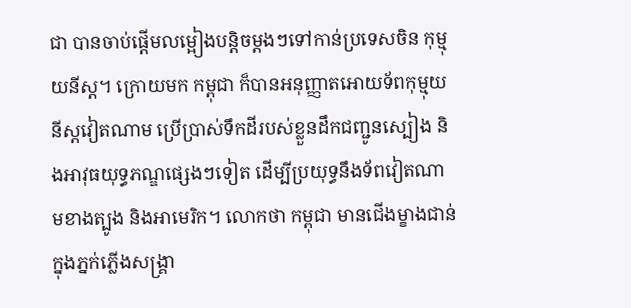ជា បានចាប់ផ្ដើមលម្អៀងបន្តិចម្តងៗទៅកាន់ប្រទេសចិន កុម្មុយនីស្ត។ ក្រោយមក កម្ពុជា ក៏បានអនុញ្ញាតអោយទ័ពកុម្មុយនីស្តវៀតណាម ប្រើប្រាស់ទឹកដីរបស់ខ្លួនដឹកជញ្ជូនស្បៀង និងអាវុធយុទ្ធភណ្ឌផ្សេងៗទៀត ដើម្បីប្រយុទ្ធនឹងទ័ពវៀតណាមខាងត្បូង និងអាមេរិក។ លោកថា កម្ពុជា មានជើងម្ខាងជាន់ក្នុងភ្នក់ភ្លើងសង្គ្រា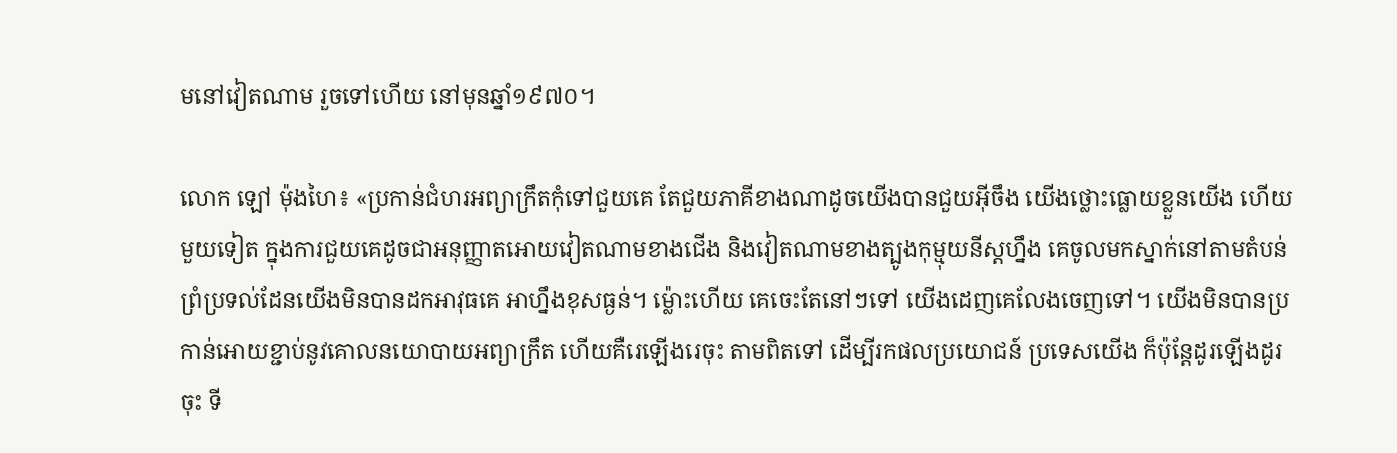មនៅវៀតណាម រួចទៅហើយ នៅមុនឆ្នាំ១៩៧០។

លោក ឡៅ ម៉ុងហៃ៖ «ប្រកាន់ជំហរអព្យាក្រឹតកុំទៅជួយគេ តែជួយភាគីខាងណាដូចយើងបានជួយអ៊ីចឹង យើងថ្លោះធ្លោយខ្លួនយើង ហើយមួយទៀត ក្នុងការជួយគេដូចជាអនុញ្ញាតអោយវៀតណាមខាងជើង និងវៀតណាមខាងត្បូងកុម្មុយនីស្តហ្នឹង គេចូលមកស្នាក់នៅតាមតំបន់ព្រំប្រទល់ដែនយើងមិនបានដកអាវុធគេ អាហ្នឹងខុសធ្ងន់។ ម៉្លោះហើយ គេចេះតែនៅៗទៅ យើងដេញគេលែងចេញទៅ។ យើងមិនបានប្រកាន់អោយខ្ជាប់នូវគោលនយោបាយអព្យាក្រឹត ហើយគឺរេឡើងរេចុះ តាមពិតទៅ ដើម្បីរកផលប្រយោជន៍ ប្រទេសយើង ក៏ប៉ុន្តែដូរឡើងដូរចុះ ទី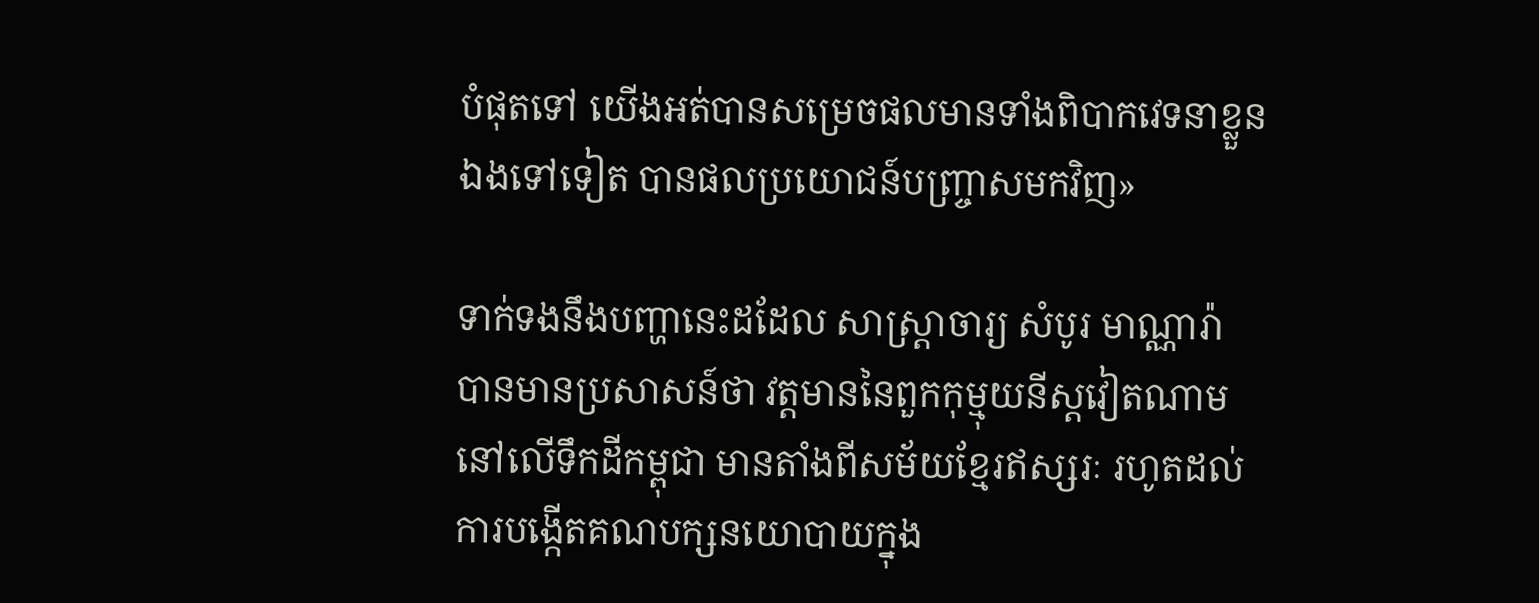បំផុតទៅ យើងអត់បានសម្រេចផលមានទាំងពិបាកវេទនាខ្លួនឯងទៅទៀត បានផលប្រយោជន៍បញ្ច្រាសមកវិញ»

ទាក់ទងនឹងបញ្ហានេះដដែល សាស្ត្រាចារ្យ សំបូរ មាណ្ណារ៉ា បានមានប្រសាសន៍ថា វត្តមាននៃពួកកុម្មុយនីស្តវៀតណាម នៅលើទឹកដីកម្ពុជា មានតាំងពីសម័យខ្មែរឥស្សរៈ រហូតដល់ការបង្កើតគណបក្សនយោបាយក្នុង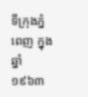ទីក្រុងភ្នំពេញ ក្នុងឆ្នាំ១៩៦៣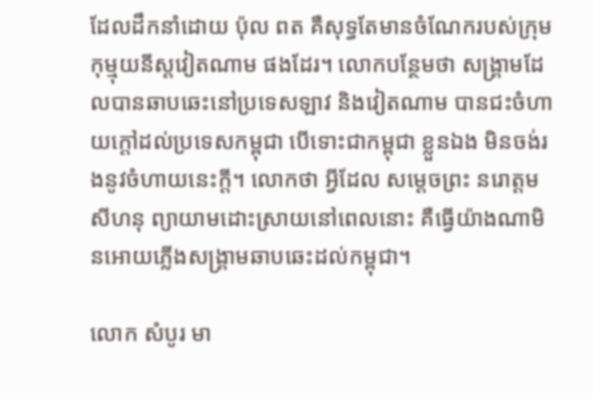ដែលដឹកនាំដោយ ប៉ុល ពត គឺសុទ្ធតែមានចំណែករបស់ក្រុមកុម្មុយនីស្តវៀតណាម ផងដែរ។ លោកបន្ថែមថា សង្គ្រាមដែលបានឆាបឆេះនៅប្រទេសឡាវ និងវៀតណាម បានជះចំហាយក្តៅដល់ប្រទេសកម្ពុជា បើទោះជាកម្ពុជា ខ្លួនឯង មិនចង់រងនូវចំហាយនេះក្តី។ លោកថា អ្វីដែល សម្ដេចព្រះ នរោត្តម សីហនុ ព្យាយាមដោះស្រាយនៅពេលនោះ គឺធ្វើយ៉ាងណាមិនអោយភ្លើងសង្គ្រាមឆាបឆេះដល់កម្ពុជា។

លោក សំបូរ មា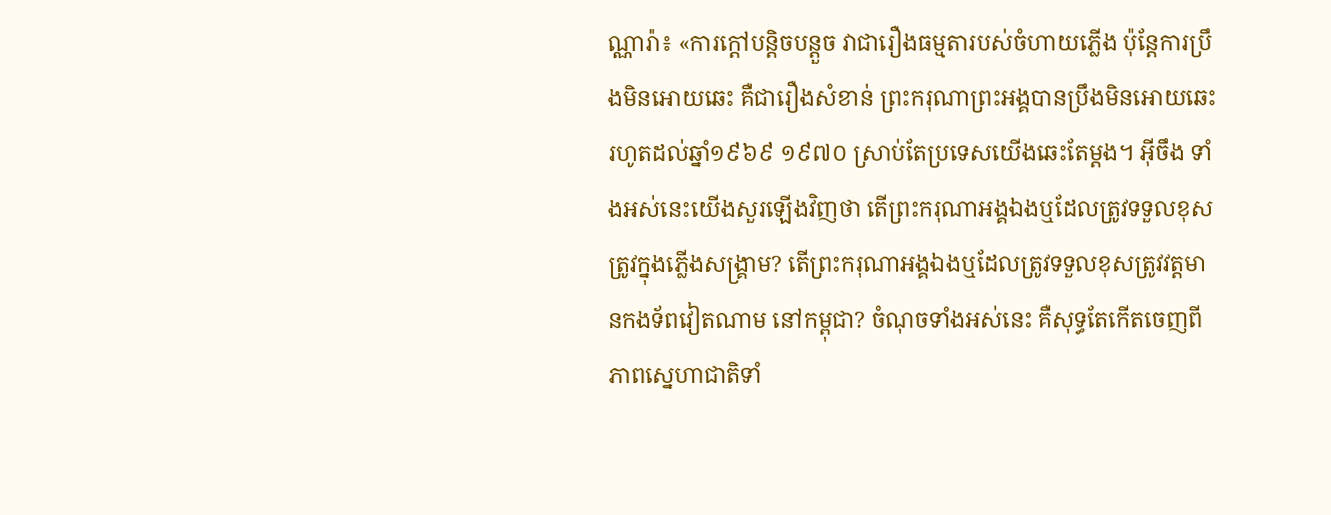ណ្ណារ៉ា៖ «ការក្តៅបន្តិចបន្តួច វាជារឿងធម្មតារបស់ចំហាយភ្លើង ប៉ុន្តែការប្រឹងមិនអោយឆេះ គឺជារឿងសំខាន់ ព្រះករុណាព្រះអង្គបានប្រឹងមិនអោយឆេះរហូតដល់ឆ្នាំ១៩៦៩ ១៩៧០ ស្រាប់តែប្រទេសយើងឆេះតែម្តង។ អ៊ីចឹង ទាំងអស់នេះយើងសួរឡើងវិញថា តើព្រះករុណាអង្គឯងឬដែលត្រូវទទួលខុសត្រូវក្នុងភ្លើងសង្គ្រាម? តើព្រះករុណាអង្គឯងឬដែលត្រូវទទួលខុសត្រូវវត្តមានកងទ័ពវៀតណាម នៅកម្ពុជា? ចំណុចទាំងអស់នេះ គឺសុទ្ធតែកើតចេញពីភាពស្នេហាជាតិទាំ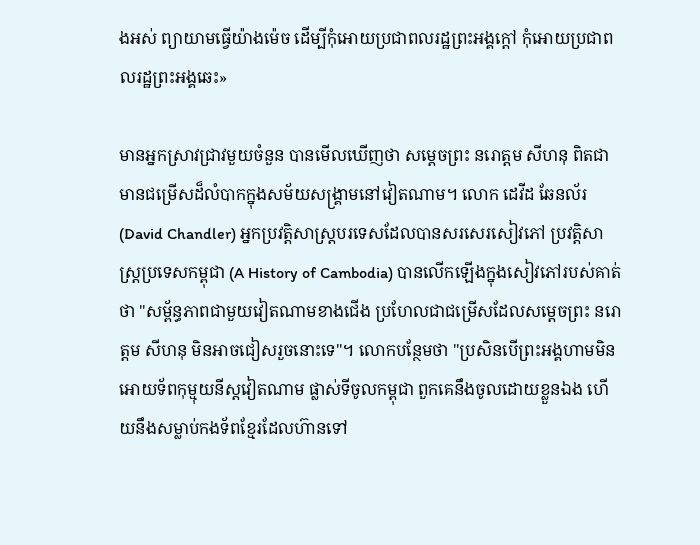ងអស់ ព្យាយាមធ្វើយ៉ាងម៉េច ដើម្បីកុំអោយប្រជាពលរដ្ឋព្រះអង្គក្តៅ កុំអោយប្រជាពលរដ្ឋព្រះអង្គឆេះ»

មានអ្នកស្រាវជ្រាវមួយចំនួន បានមើលឃើញថា សម្ដេចព្រះ នរោត្តម សីហនុ ពិតជាមានជម្រើសដ៏លំបាកក្នុងសម័យសង្គ្រាមនៅវៀតណាម។ លោក ដេវីដ ឆែនល័រ (David Chandler) អ្នកប្រវត្តិសាស្ត្របរទេសដែលបានសរសេរសៀវភៅ ប្រវត្តិសាស្ត្រប្រទេសកម្ពុជា (A History of Cambodia) បានលើកឡើងក្នុងសៀវភៅរបស់គាត់ថា "សម្ព័ន្ធភាពជាមួយវៀតណាមខាងជើង ប្រហែលជាជម្រើសដែលសម្ដេចព្រះ នរោត្តម សីហនុ មិនអាចជៀសរួចនោះទេ"។ លោកបន្ថែមថា "ប្រសិនបើព្រះអង្គហាមមិនអោយទ័ពកុម្មុយនីស្តវៀតណាម ផ្លាស់ទីចូលកម្ពុជា ពួកគេនឹងចូលដោយខ្លួនឯង ហើយនឹងសម្លាប់កងទ័ពខ្មែរដែលហ៊ានទៅ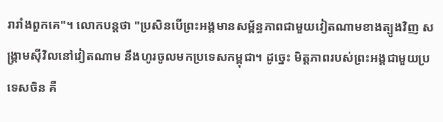រារាំងពួកគេ"។ លោកបន្តថា "ប្រសិនបើព្រះអង្គមានសម្ព័ន្ធភាពជាមួយវៀតណាមខាងត្បូងវិញ សង្គ្រាមស៊ីវិលនៅវៀតណាម នឹងហូរចូលមកប្រទេសកម្ពុជា។ ដូច្នេះ មិត្តភាពរបស់ព្រះអង្គជាមួយប្រទេសចិន គឺ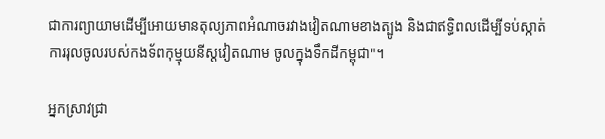ជាការព្យាយាមដើម្បីអោយមានតុល្យភាពអំណាចរវាងវៀតណាមខាងត្បូង និងជាឥទ្ធិពលដើម្បីទប់ស្កាត់ការរុលចូលរបស់កងទ័ពកុម្មុយនីស្តវៀតណាម ចូលក្នុងទឹកដីកម្ពុជា"។

អ្នកស្រាវជ្រា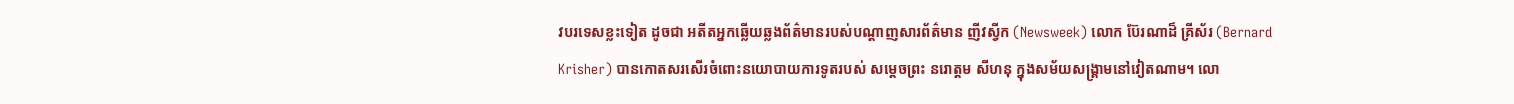វបរទេសខ្លះទៀត ដូចជា អតីតអ្នកឆ្លើយឆ្លងព័ត៌មានរបស់បណ្ដាញសារព័ត៌មាន ញីវស្វីក (Newsweek) លោក ប៊ែរណាដ៏ គ្រីស័រ (Bernard Krisher) បានកោតសរសើរចំពោះនយោបាយការទូតរបស់ សម្ដេចព្រះ នរោត្តម សីហនុ ក្នុងសម័យសង្គ្រាមនៅវៀតណាម។ លោ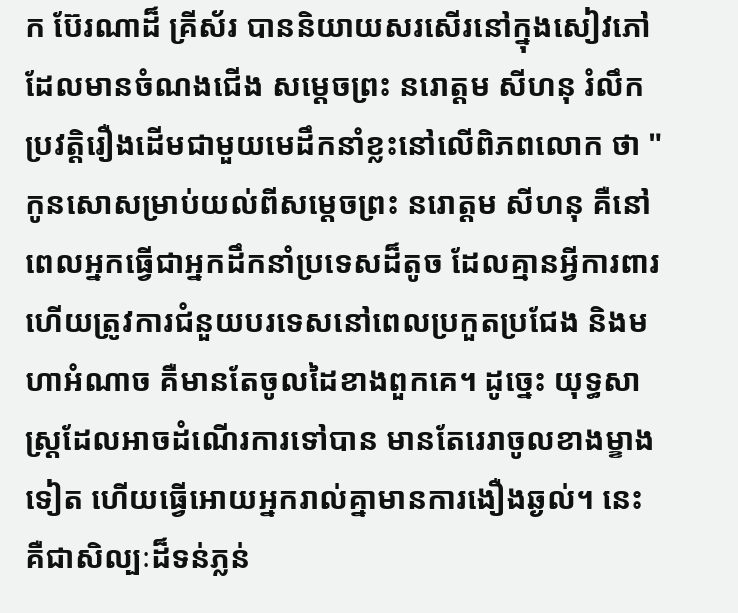ក ប៊ែរណាដ៏ គ្រីស័រ បាននិយាយសរសើរនៅក្នុងសៀវភៅដែលមានចំណងជើង សម្ដេចព្រះ នរោត្តម សីហនុ រំលឹកប្រវត្តិរឿងដើមជាមួយមេដឹកនាំខ្លះនៅលើពិភពលោក ថា "កូនសោសម្រាប់យល់ពីសម្ដេចព្រះ នរោត្តម សីហនុ គឺនៅពេលអ្នកធ្វើជាអ្នកដឹកនាំប្រទេសដ៏តូច ដែលគ្មានអ្វីការពារ ហើយត្រូវការជំនួយបរទេសនៅពេលប្រកួតប្រជែង និងមហាអំណាច គឺមានតែចូលដៃខាងពួកគេ។ ដូច្នេះ យុទ្ធសាស្ត្រដែលអាចដំណើរការទៅបាន មានតែរេរាចូលខាងម្ខាងទៀត ហើយធ្វើអោយអ្នករាល់គ្នាមានការងឿងឆ្ងល់។ នេះ គឺជាសិល្បៈដ៏ទន់ភ្លន់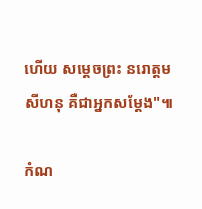ហើយ សម្ដេចព្រះ នរោត្តម សីហនុ គឺជាអ្នកសម្ដែង"៕

កំណ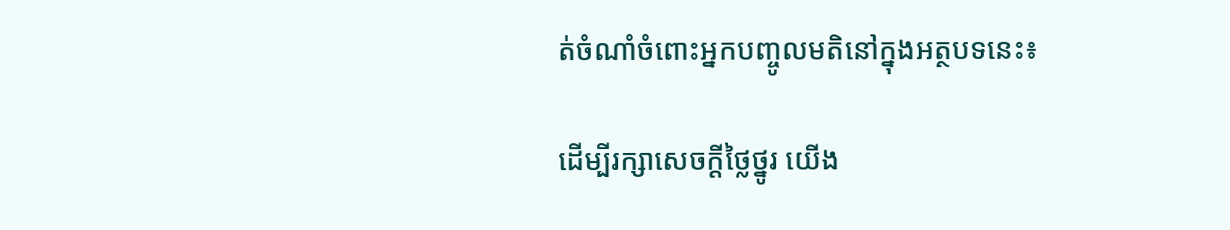ត់ចំណាំចំពោះអ្នកបញ្ចូលមតិនៅក្នុងអត្ថបទនេះ៖

ដើម្បីរក្សាសេចក្ដីថ្លៃថ្នូរ យើង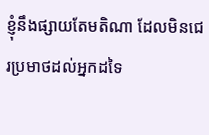ខ្ញុំនឹងផ្សាយតែមតិណា ដែលមិនជេរប្រមាថដល់អ្នកដទៃ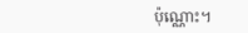ប៉ុណ្ណោះ។